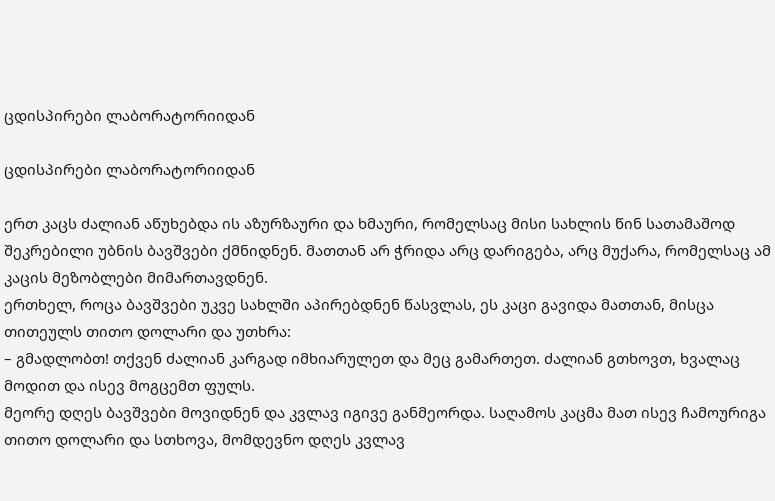ცდისპირები ლაბორატორიიდან

ცდისპირები ლაბორატორიიდან

ერთ კაცს ძალიან აწუხებდა ის აზურზაური და ხმაური, რომელსაც მისი სახლის წინ სათამაშოდ შეკრებილი უბნის ბავშვები ქმნიდნენ. მათთან არ ჭრიდა არც დარიგება, არც მუქარა, რომელსაც ამ კაცის მეზობლები მიმართავდნენ.
ერთხელ, როცა ბავშვები უკვე სახლში აპირებდნენ წასვლას, ეს კაცი გავიდა მათთან, მისცა თითეულს თითო დოლარი და უთხრა:
– გმადლობთ! თქვენ ძალიან კარგად იმხიარულეთ და მეც გამართეთ. ძალიან გთხოვთ, ხვალაც მოდით და ისევ მოგცემთ ფულს.
მეორე დღეს ბავშვები მოვიდნენ და კვლავ იგივე განმეორდა. საღამოს კაცმა მათ ისევ ჩამოურიგა თითო დოლარი და სთხოვა, მომდევნო დღეს კვლავ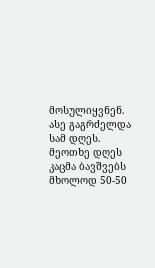მოსულიყვნენ.
ასე გაგრძელდა სამ დღეს.
მეოთხე დღეს კაცმა ბავშვებს მხოლოდ 50-50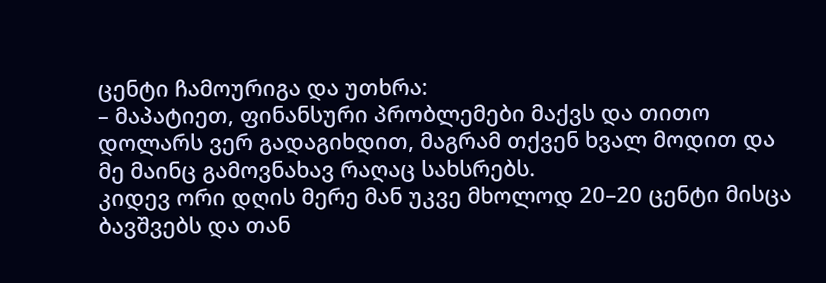ცენტი ჩამოურიგა და უთხრა:
– მაპატიეთ, ფინანსური პრობლემები მაქვს და თითო დოლარს ვერ გადაგიხდით, მაგრამ თქვენ ხვალ მოდით და მე მაინც გამოვნახავ რაღაც სახსრებს.
კიდევ ორი დღის მერე მან უკვე მხოლოდ 20–20 ცენტი მისცა ბავშვებს და თან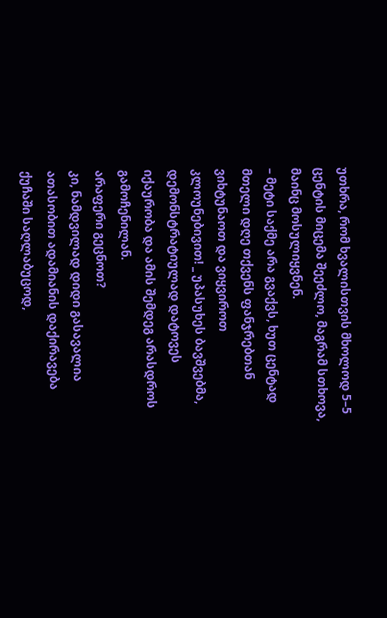უთხრა, რომ ხვალისთვის მხოლოდ 5–5 ცენტის მიცემა შეეძლო, მაგრამ სთხოვა, მაინც მოსულიყვნენ.
– მეტი საქმე არა გვაქვს, ხუთ ცენტად მთელი დღე თქვენს ფანჯრებთან ვიხტუნაოთ და ვიყვიროთ კლოუნებივით! _ უპასუხეს ბავშვებმა, დემონსტრატიულად დატოვეს იქაურობა და ამის შემდეგ არასდროს გამოჩენილან.
არაფერი გეცნოთ?
კი, ნამდვილად დიდი გასავალია ათასობით ადამიანის დაქირავება ქუჩაში საღლაბუცოდ,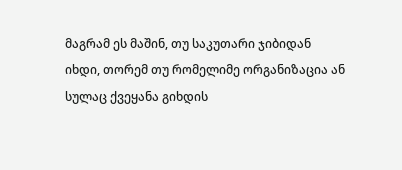მაგრამ ეს მაშინ, თუ საკუთარი ჯიბიდან იხდი, თორემ თუ რომელიმე ორგანიზაცია ან სულაც ქვეყანა გიხდის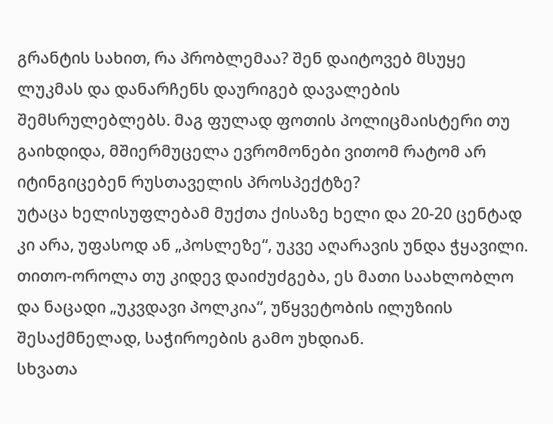გრანტის სახით, რა პრობლემაა? შენ დაიტოვებ მსუყე ლუკმას და დანარჩენს დაურიგებ დავალების შემსრულებლებს. მაგ ფულად ფოთის პოლიცმაისტერი თუ გაიხდიდა, მშიერმუცელა ევრომონები ვითომ რატომ არ იტინგიცებენ რუსთაველის პროსპექტზე?
უტაცა ხელისუფლებამ მუქთა ქისაზე ხელი და 20-20 ცენტად კი არა, უფასოდ ან „პოსლეზე“, უკვე აღარავის უნდა ჭყავილი. თითო-ოროლა თუ კიდევ დაიძუძგება, ეს მათი საახლობლო და ნაცადი „უკვდავი პოლკია“, უწყვეტობის ილუზიის შესაქმნელად, საჭიროების გამო უხდიან.
სხვათა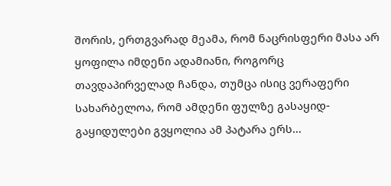შორის, ერთგვარად მეამა, რომ ნაცრისფერი მასა არ ყოფილა იმდენი ადამიანი, როგორც თავდაპირველად ჩანდა, თუმცა ისიც ვერაფერი სახარბელოა, რომ ამდენი ფულზე გასაყიდ-გაყიდულები გვყოლია ამ პატარა ერს...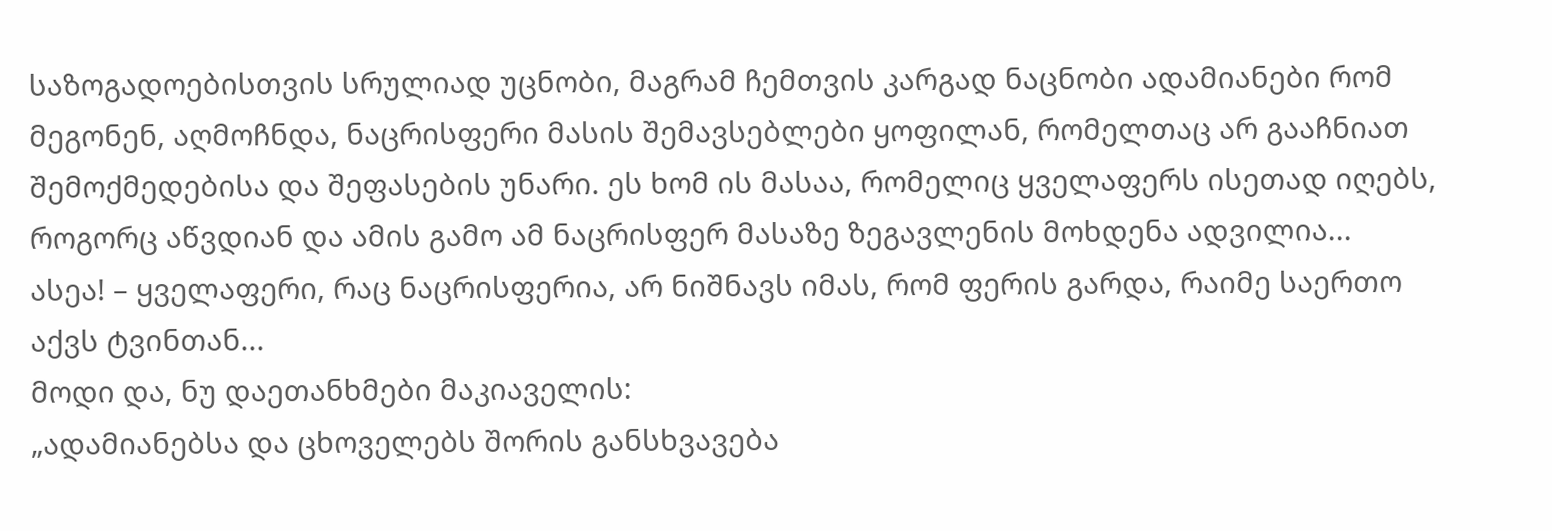საზოგადოებისთვის სრულიად უცნობი, მაგრამ ჩემთვის კარგად ნაცნობი ადამიანები რომ მეგონენ, აღმოჩნდა, ნაცრისფერი მასის შემავსებლები ყოფილან, რომელთაც არ გააჩნიათ შემოქმედებისა და შეფასების უნარი. ეს ხომ ის მასაა, რომელიც ყველაფერს ისეთად იღებს, როგორც აწვდიან და ამის გამო ამ ნაცრისფერ მასაზე ზეგავლენის მოხდენა ადვილია...
ასეა! – ყველაფერი, რაც ნაცრისფერია, არ ნიშნავს იმას, რომ ფერის გარდა, რაიმე საერთო აქვს ტვინთან...
მოდი და, ნუ დაეთანხმები მაკიაველის:
„ადამიანებსა და ცხოველებს შორის განსხვავება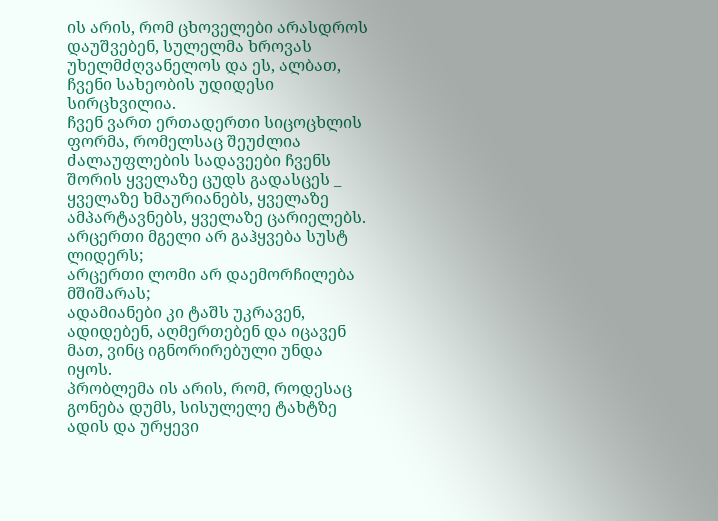ის არის, რომ ცხოველები არასდროს დაუშვებენ, სულელმა ხროვას უხელმძღვანელოს და ეს, ალბათ, ჩვენი სახეობის უდიდესი სირცხვილია.
ჩვენ ვართ ერთადერთი სიცოცხლის ფორმა, რომელსაც შეუძლია ძალაუფლების სადავეები ჩვენს შორის ყველაზე ცუდს გადასცეს _ ყველაზე ხმაურიანებს, ყველაზე ამპარტავნებს, ყველაზე ცარიელებს.
არცერთი მგელი არ გაჰყვება სუსტ ლიდერს;
არცერთი ლომი არ დაემორჩილება მშიშარას;
ადამიანები კი ტაშს უკრავენ, ადიდებენ, აღმერთებენ და იცავენ მათ, ვინც იგნორირებული უნდა იყოს.
პრობლემა ის არის, რომ, როდესაც გონება დუმს, სისულელე ტახტზე ადის და ურყევი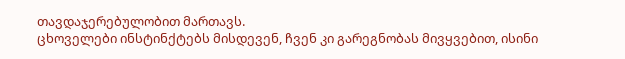თავდაჯერებულობით მართავს.
ცხოველები ინსტინქტებს მისდევენ, ჩვენ კი გარეგნობას მივყვებით, ისინი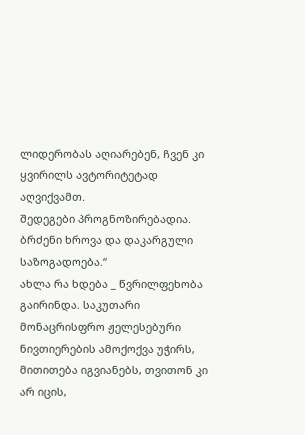ლიდერობას აღიარებენ, ჩვენ კი ყვირილს ავტორიტეტად აღვიქვამთ.
შედეგები პროგნოზირებადია.
ბრძენი ხროვა და დაკარგული საზოგადოება.“
ახლა რა ხდება _ წვრილფეხობა გაირინდა. საკუთარი მონაცრისფრო ჟელესებური ნივთიერების ამოქოქვა უჭირს, მითითება იგვიანებს, თვითონ კი არ იცის,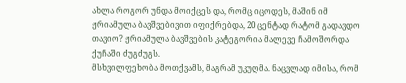ახლა როგორ უნდა მოიქცეს და, რომც იცოდეს, მაშინ იმ ჟრიამულა ბავშვებივით იფიქრებდა, 20 ცენტად რატომ გადავდო თავიო? ჟრიამულა ბავშვების კატეგორია მალევე ჩამოშორდა ქუჩაში ძუგძუგს.
მსხვილფეხობა მოთქვამს, მაგრამ უკუღმა. ნაცვლად იმისა, რომ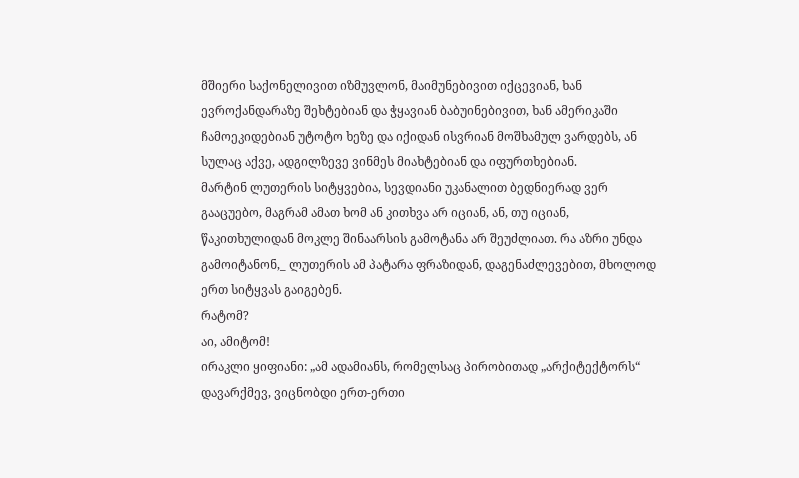მშიერი საქონელივით იზმუვლონ, მაიმუნებივით იქცევიან, ხან ევროქანდარაზე შეხტებიან და ჭყავიან ბაბუინებივით, ხან ამერიკაში ჩამოეკიდებიან უტოტო ხეზე და იქიდან ისვრიან მოშხამულ ვარდებს, ან სულაც აქვე, ადგილზევე ვინმეს მიახტებიან და იფურთხებიან.
მარტინ ლუთერის სიტყვებია, სევდიანი უკანალით ბედნიერად ვერ გააცუებო, მაგრამ ამათ ხომ ან კითხვა არ იციან, ან, თუ იციან, წაკითხულიდან მოკლე შინაარსის გამოტანა არ შეუძლიათ. რა აზრი უნდა გამოიტანონ,_ ლუთერის ამ პატარა ფრაზიდან, დაგენაძლევებით, მხოლოდ ერთ სიტყვას გაიგებენ.
რატომ?
აი, ამიტომ!
ირაკლი ყიფიანი: „ამ ადამიანს, რომელსაც პირობითად „არქიტექტორს“ დავარქმევ, ვიცნობდი ერთ-ერთი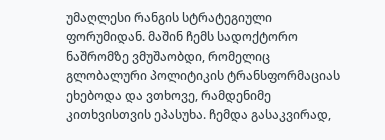უმაღლესი რანგის სტრატეგიული ფორუმიდან. მაშინ ჩემს სადოქტორო ნაშრომზე ვმუშაობდი, რომელიც გლობალური პოლიტიკის ტრანსფორმაციას ეხებოდა და ვთხოვე, რამდენიმე კითხვისთვის ეპასუხა. ჩემდა გასაკვირად,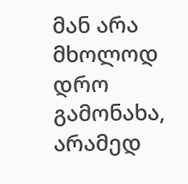მან არა მხოლოდ დრო გამონახა, არამედ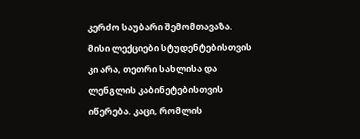კერძო საუბარი შემომთავაზა. მისი ლექციები სტუდენტებისთვის კი არა, თეთრი სახლისა და ლენგლის კაბინეტებისთვის იწერება. კაცი, რომლის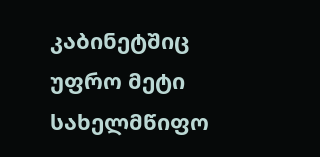კაბინეტშიც უფრო მეტი სახელმწიფო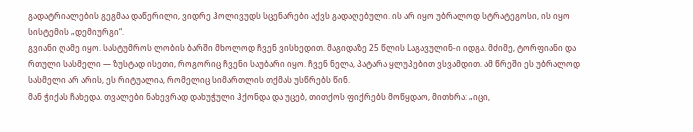გადატრიალების გეგმაა დაწერილი, ვიდრე ჰოლივუდს სცენარები აქვს გადაღებული. ის არ იყო უბრალოდ სტრატეგოსი, ის იყო სისტემის „დემიურგი“.
გვიანი ღამე იყო. სასტუმროს ლობის ბარში მხოლოდ ჩვენ ვისხედით. მაგიდაზე 25 წლის Lაგავულინ-ი იდგა. მძიმე, ტორფიანი და რთული სასმელი — ზუსტად ისეთი, როგორიც ჩვენი საუბარი იყო. ჩვენ ნელა, პატარა ყლუპებით ვსვამდით. ამ წრეში ეს უბრალოდ სასმელი არ არის, ეს რიტუალია, რომელიც სიმართლის თქმას უსწრებს წინ.
მან ჭიქას ჩახედა. თვალები ნახევრად დახუჭული ჰქონდა და უცებ, თითქოს ფიქრებს მოწყდაო, მითხრა: „იცი,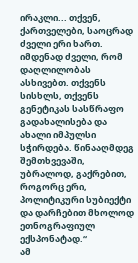ირაკლი... თქვენ, ქართველები, საოცრად ძველი ერი ხართ. იმდენად ძველი, რომ დაღლილობას ასხივებთ. თქვენს სისხლს, თქვენს გენეტიკას სასწრაფო გადახალისება და ახალი იმპულსი სჭირდება. წინააღმდეგ შემთხვევაში, უბრალოდ, გაქრებით, როგორც ერი, პოლიტიკური სუბიექტი და დარჩებით მხოლოდ ეთნოგრაფიულ ექსპონატად.“
ამ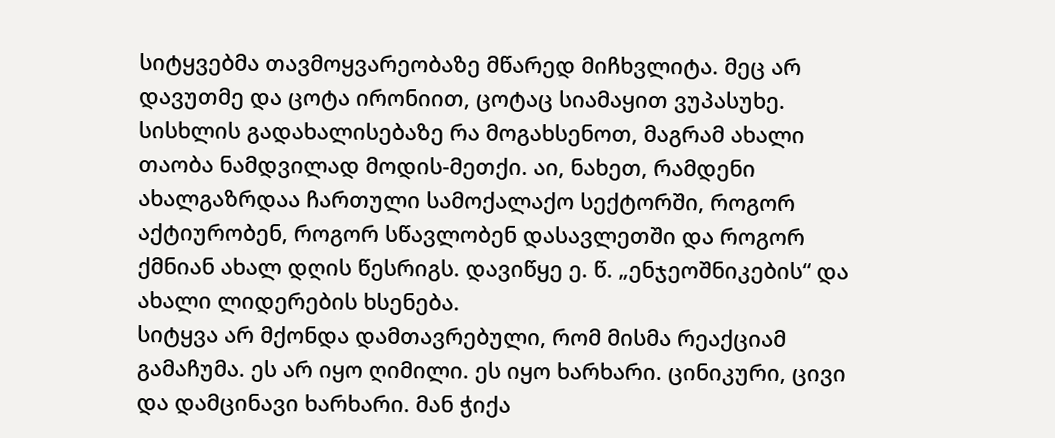სიტყვებმა თავმოყვარეობაზე მწარედ მიჩხვლიტა. მეც არ დავუთმე და ცოტა ირონიით, ცოტაც სიამაყით ვუპასუხე. სისხლის გადახალისებაზე რა მოგახსენოთ, მაგრამ ახალი თაობა ნამდვილად მოდის-მეთქი. აი, ნახეთ, რამდენი ახალგაზრდაა ჩართული სამოქალაქო სექტორში, როგორ აქტიურობენ, როგორ სწავლობენ დასავლეთში და როგორ ქმნიან ახალ დღის წესრიგს. დავიწყე ე. წ. „ენჯეოშნიკების“ და ახალი ლიდერების ხსენება.
სიტყვა არ მქონდა დამთავრებული, რომ მისმა რეაქციამ გამაჩუმა. ეს არ იყო ღიმილი. ეს იყო ხარხარი. ცინიკური, ცივი და დამცინავი ხარხარი. მან ჭიქა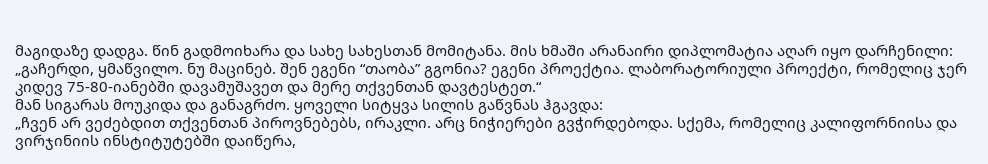მაგიდაზე დადგა. წინ გადმოიხარა და სახე სახესთან მომიტანა. მის ხმაში არანაირი დიპლომატია აღარ იყო დარჩენილი: „გაჩერდი, ყმაწვილო. ნუ მაცინებ. შენ ეგენი “თაობა” გგონია? ეგენი პროექტია. ლაბორატორიული პროექტი, რომელიც ჯერ კიდევ 75-80-იანებში დავამუშავეთ და მერე თქვენთან დავტესტეთ.“
მან სიგარას მოუკიდა და განაგრძო. ყოველი სიტყვა სილის გაწვნას ჰგავდა:
„ჩვენ არ ვეძებდით თქვენთან პიროვნებებს, ირაკლი. არც ნიჭიერები გვჭირდებოდა. სქემა, რომელიც კალიფორნიისა და ვირჯინიის ინსტიტუტებში დაიწერა,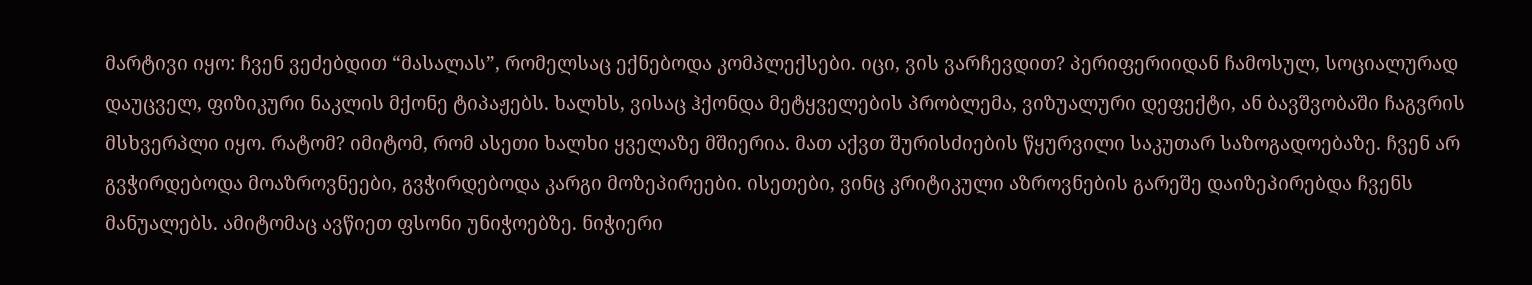მარტივი იყო: ჩვენ ვეძებდით “მასალას”, რომელსაც ექნებოდა კომპლექსები. იცი, ვის ვარჩევდით? პერიფერიიდან ჩამოსულ, სოციალურად დაუცველ, ფიზიკური ნაკლის მქონე ტიპაჟებს. ხალხს, ვისაც ჰქონდა მეტყველების პრობლემა, ვიზუალური დეფექტი, ან ბავშვობაში ჩაგვრის მსხვერპლი იყო. რატომ? იმიტომ, რომ ასეთი ხალხი ყველაზე მშიერია. მათ აქვთ შურისძიების წყურვილი საკუთარ საზოგადოებაზე. ჩვენ არ გვჭირდებოდა მოაზროვნეები, გვჭირდებოდა კარგი მოზეპირეები. ისეთები, ვინც კრიტიკული აზროვნების გარეშე დაიზეპირებდა ჩვენს მანუალებს. ამიტომაც ავწიეთ ფსონი უნიჭოებზე. ნიჭიერი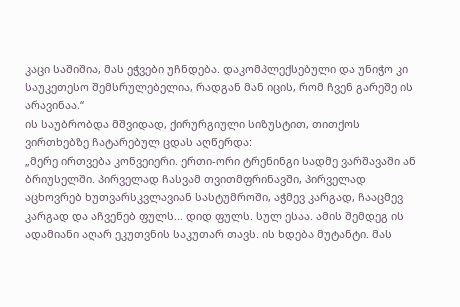კაცი საშიშია, მას ეჭვები უჩნდება. დაკომპლექსებული და უნიჭო კი საუკეთესო შემსრულებელია, რადგან მან იცის, რომ ჩვენ გარეშე ის არავინაა.“
ის საუბრობდა მშვიდად, ქირურგიული სიზუსტით, თითქოს ვირთხებზე ჩატარებულ ცდას აღწერდა:
„მერე ირთვება კონვეიერი. ერთი-ორი ტრენინგი სადმე ვარშავაში ან ბრიუსელში. პირველად ჩასვამ თვითმფრინავში, პირველად აცხოვრებ ხუთვარსკვლავიან სასტუმროში, აჭმევ კარგად, ჩააცმევ კარგად და აჩვენებ ფულს... დიდ ფულს. სულ ესაა. ამის შემდეგ ის ადამიანი აღარ ეკუთვნის საკუთარ თავს. ის ხდება მუტანტი. მას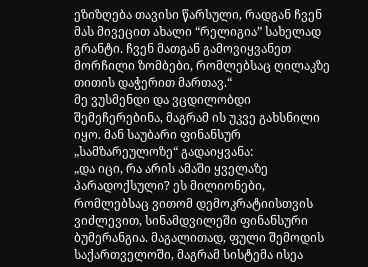ეზიზღება თავისი წარსული, რადგან ჩვენ მას მივეცით ახალი “რელიგია” სახელად გრანტი. ჩვენ მათგან გამოვიყვანეთ მორჩილი ზომბები, რომლებსაც ღილაკზე თითის დაჭერით მართავ.“
მე ვუსმენდი და ვცდილობდი შემეჩერებინა, მაგრამ ის უკვე გახსნილი იყო. მან საუბარი ფინანსურ „სამზარეულოზე“ გადაიყვანა:
„და იცი, რა არის ამაში ყველაზე პარადოქსული? ეს მილიონები, რომლებსაც ვითომ დემოკრატიისთვის ვიძლევით, სინამდვილეში ფინანსური ბუმერანგია. მაგალითად, ფული შემოდის საქართველოში, მაგრამ სისტემა ისეა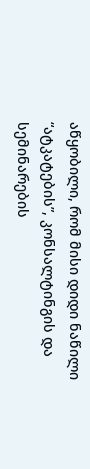აწყობილი, რომ მისი დიდი ნაწილი “ატკატების”, კონსალტინგის და სემინარების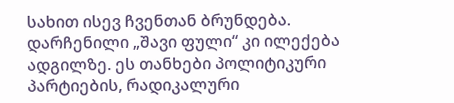სახით ისევ ჩვენთან ბრუნდება. დარჩენილი „შავი ფული“ კი ილექება ადგილზე. ეს თანხები პოლიტიკური პარტიების, რადიკალური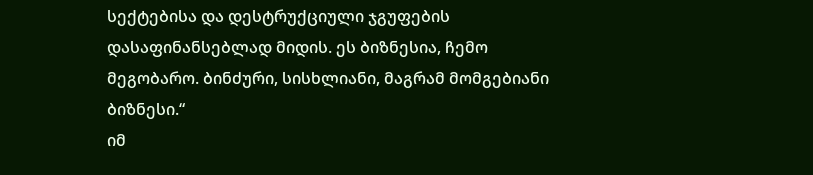სექტებისა და დესტრუქციული ჯგუფების დასაფინანსებლად მიდის. ეს ბიზნესია, ჩემო მეგობარო. ბინძური, სისხლიანი, მაგრამ მომგებიანი ბიზნესი.“
იმ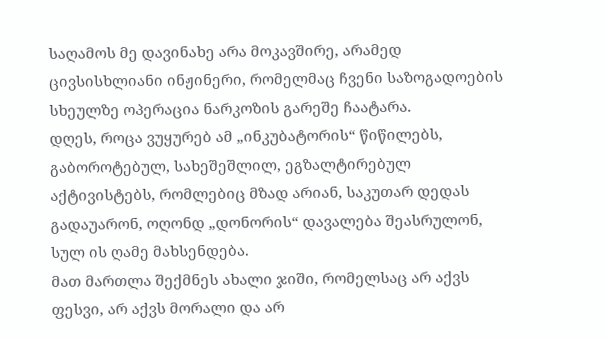საღამოს მე დავინახე არა მოკავშირე, არამედ ცივსისხლიანი ინჟინერი, რომელმაც ჩვენი საზოგადოების სხეულზე ოპერაცია ნარკოზის გარეშე ჩაატარა.
დღეს, როცა ვუყურებ ამ „ინკუბატორის“ წიწილებს, გაბოროტებულ, სახეშეშლილ, ეგზალტირებულ აქტივისტებს, რომლებიც მზად არიან, საკუთარ დედას გადაუარონ, ოღონდ „დონორის“ დავალება შეასრულონ, სულ ის ღამე მახსენდება.
მათ მართლა შექმნეს ახალი ჯიში, რომელსაც არ აქვს ფესვი, არ აქვს მორალი და არ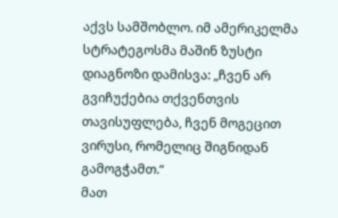აქვს სამშობლო. იმ ამერიკელმა სტრატეგოსმა მაშინ ზუსტი დიაგნოზი დამისვა: „ჩვენ არ გვიჩუქებია თქვენთვის თავისუფლება, ჩვენ მოგეცით ვირუსი, რომელიც შიგნიდან გამოგჭამთ.“
მათ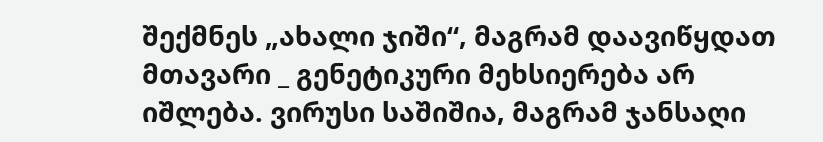შექმნეს „ახალი ჯიში“, მაგრამ დაავიწყდათ მთავარი _ გენეტიკური მეხსიერება არ იშლება. ვირუსი საშიშია, მაგრამ ჯანსაღი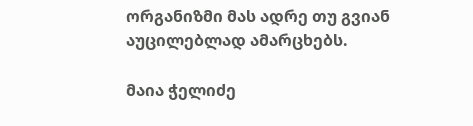ორგანიზმი მას ადრე თუ გვიან აუცილებლად ამარცხებს.

მაია ჭელიძე